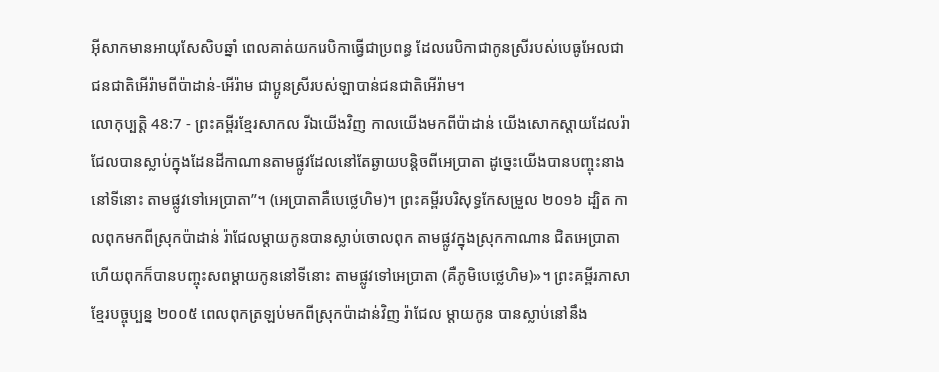អ៊ីសាកមានអាយុសែសិបឆ្នាំ ពេលគាត់យករេបិកាធ្វើជាប្រពន្ធ ដែលរេបិកាជាកូនស្រីរបស់បេធូអែលជាជនជាតិអើរ៉ាមពីប៉ាដាន់-អើរ៉ាម ជាប្អូនស្រីរបស់ឡាបាន់ជនជាតិអើរ៉ាម។
លោកុប្បត្តិ 48:7 - ព្រះគម្ពីរខ្មែរសាកល រីឯយើងវិញ កាលយើងមកពីប៉ាដាន់ យើងសោកស្ដាយដែលរ៉ាជែលបានស្លាប់ក្នុងដែនដីកាណានតាមផ្លូវដែលនៅតែឆ្ងាយបន្តិចពីអេប្រាតា ដូច្នេះយើងបានបញ្ចុះនាងនៅទីនោះ តាមផ្លូវទៅអេប្រាតា”។ (អេប្រាតាគឺបេថ្លេហិម)។ ព្រះគម្ពីរបរិសុទ្ធកែសម្រួល ២០១៦ ដ្បិត កាលពុកមកពីស្រុកប៉ាដាន់ រ៉ាជែលម្តាយកូនបានស្លាប់ចោលពុក តាមផ្លូវក្នុងស្រុកកាណាន ជិតអេប្រាតា ហើយពុកក៏បានបញ្ចុះសពម្ដាយកូននៅទីនោះ តាមផ្លូវទៅអេប្រាតា (គឺភូមិបេថ្លេហិម)»។ ព្រះគម្ពីរភាសាខ្មែរបច្ចុប្បន្ន ២០០៥ ពេលពុកត្រឡប់មកពីស្រុកប៉ាដាន់វិញ រ៉ាជែល ម្ដាយកូន បានស្លាប់នៅនឹង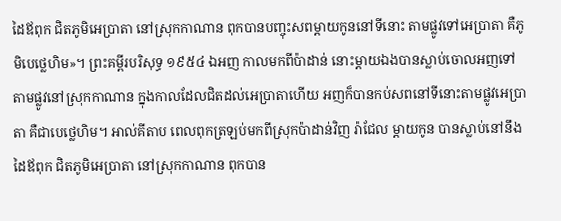ដៃឪពុក ជិតភូមិអេប្រាតា នៅស្រុកកាណាន ពុកបានបញ្ចុះសពម្ដាយកូននៅទីនោះ តាមផ្លូវទៅអេប្រាតា គឺភូមិបេថ្លេហិម»។ ព្រះគម្ពីរបរិសុទ្ធ ១៩៥៤ ឯអញ កាលមកពីប៉ាដាន់ នោះម្តាយឯងបានស្លាប់ចោលអញទៅ តាមផ្លូវនៅស្រុកកាណាន ក្នុងកាលដែលជិតដល់អេប្រាតាហើយ អញក៏បានកប់សពនៅទីនោះតាមផ្លូវអេប្រាតា គឺជាបេថ្លេហិម។ អាល់គីតាប ពេលពុកត្រឡប់មកពីស្រុកប៉ាដាន់វិញ រ៉ាជែល ម្តាយកូន បានស្លាប់នៅនឹងដៃឪពុក ជិតភូមិអេប្រាតា នៅស្រុកកាណាន ពុកបាន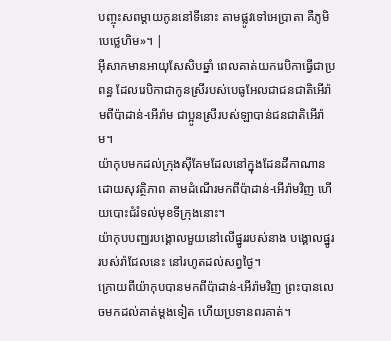បញ្ចុះសពម្តាយកូននៅទីនោះ តាមផ្លូវទៅអេប្រាតា គឺភូមិបេថ្លេហិម»។ |
អ៊ីសាកមានអាយុសែសិបឆ្នាំ ពេលគាត់យករេបិកាធ្វើជាប្រពន្ធ ដែលរេបិកាជាកូនស្រីរបស់បេធូអែលជាជនជាតិអើរ៉ាមពីប៉ាដាន់-អើរ៉ាម ជាប្អូនស្រីរបស់ឡាបាន់ជនជាតិអើរ៉ាម។
យ៉ាកុបមកដល់ក្រុងស៊ីគែមដែលនៅក្នុងដែនដីកាណានដោយសុវត្ថិភាព តាមដំណើរមកពីប៉ាដាន់-អើរ៉ាមវិញ ហើយបោះជំរំទល់មុខទីក្រុងនោះ។
យ៉ាកុបបញ្ឈរបង្គោលមួយនៅលើផ្នូររបស់នាង បង្គោលផ្នូររបស់រ៉ាជែលនេះ នៅរហូតដល់សព្វថ្ងៃ។
ក្រោយពីយ៉ាកុបបានមកពីប៉ាដាន់-អើរ៉ាមវិញ ព្រះបានលេចមកដល់គាត់ម្ដងទៀត ហើយប្រទានពរគាត់។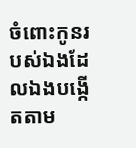ចំពោះកូនរបស់ឯងដែលឯងបង្កើតតាម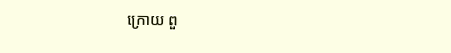ក្រោយ ពួ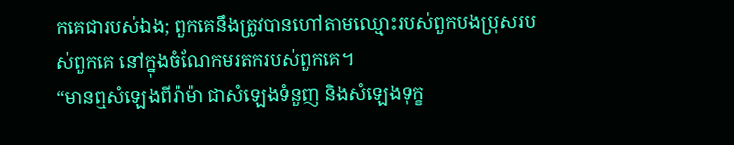កគេជារបស់ឯង; ពួកគេនឹងត្រូវបានហៅតាមឈ្មោះរបស់ពួកបងប្រុសរបស់ពួកគេ នៅក្នុងចំណែកមរតករបស់ពួកគេ។
“មានឮសំឡេងពីរ៉ាម៉ា ជាសំឡេងទំនួញ និងសំឡេងទុក្ខ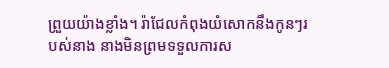ព្រួយយ៉ាងខ្លាំង។ រ៉ាជែលកំពុងយំសោកនឹងកូនៗរបស់នាង នាងមិនព្រមទទួលការស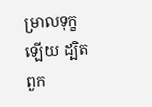ម្រាលទុក្ខឡើយ ដ្បិតពួក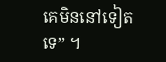គេមិននៅទៀតទេ” ។